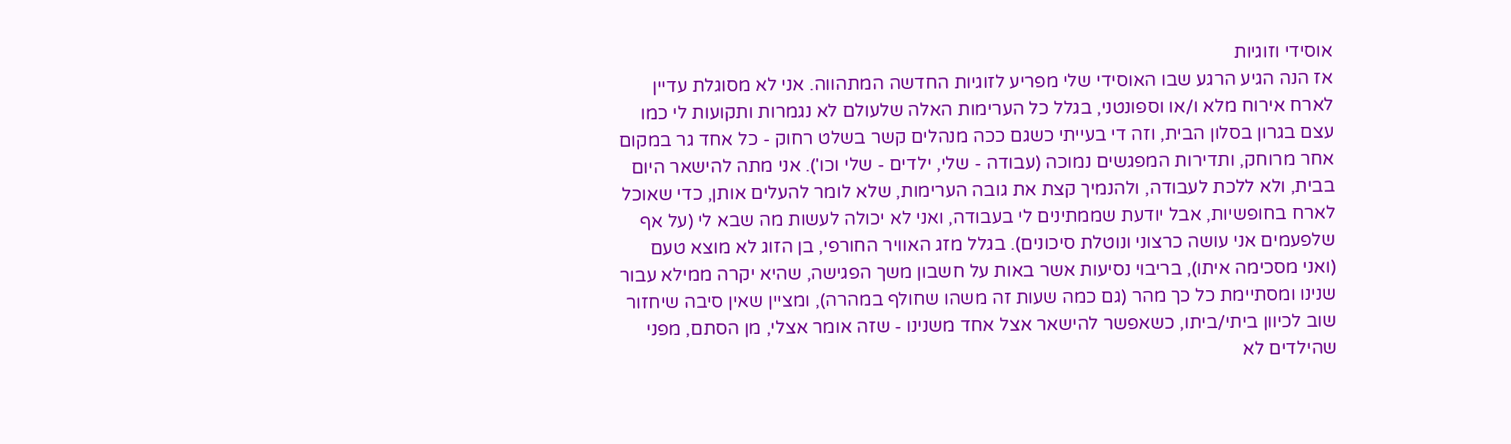אוסידי וזוגיות
אז הנה הגיע הרגע שבו האוסידי שלי מפריע לזוגיות החדשה המתהווה. אני לא מסוגלת עדיין לארח אירוח מלא ו/או וספונטני, בגלל כל הערימות האלה שלעולם לא נגמרות ותקועות לי כמו עצם בגרון בסלון הבית, וזה די בעייתי כשגם ככה מנהלים קשר בשלט רחוק - כל אחד גר במקום אחר מרוחק, ותדירות המפגשים נמוכה (עבודה - שלי, ילדים - שלי וכו'). אני מתה להישאר היום בבית, ולא ללכת לעבודה, ולהנמיך קצת את גובה הערימות, שלא לומר להעלים אותן, כדי שאוכל לארח בחופשיות, אבל יודעת שממתינים לי בעבודה, ואני לא יכולה לעשות מה שבא לי (על אף שלפעמים אני עושה כרצוני ונוטלת סיכונים). בגלל מזג האוויר החורפי, בן הזוג לא מוצא טעם (ואני מסכימה איתו), בריבוי נסיעות אשר באות על חשבון משך הפגישה, שהיא יקרה ממילא עבור שנינו ומסתיימת כל כך מהר (גם כמה שעות זה משהו שחולף במהרה), ומציין שאין סיבה שיחזור שוב לכיוון ביתי/ביתו, כשאפשר להישאר אצל אחד משנינו - שזה אומר אצלי, מן הסתם, מפני שהילדים לא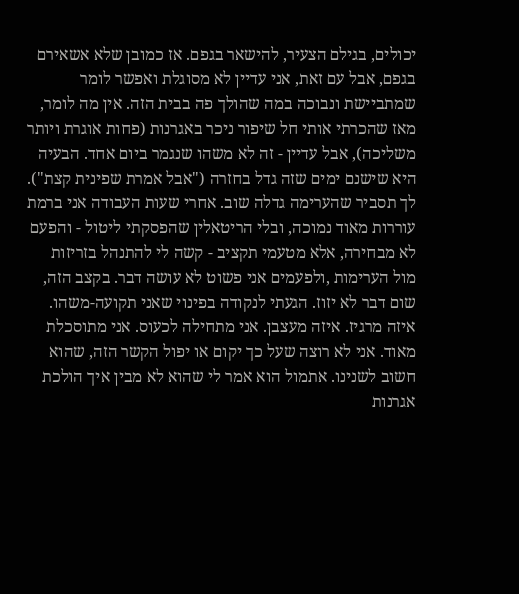יכולים, בגילם הצעיר, להישאר בגפם. אז כמובן שלא אשאירם בגפם, אבל עם זאת, אני עדיין לא מסוגלת ואפשר לומר שמתביישת ונבוכה במה שהולך פה בבית הזה. אין מה לומר, מאז שהכרתי אותי חל שיפור ניכר באגרנות (פחות אוגרת ויותר משליכה), אבל עדיין - זה לא משהו שנגמר ביום אחד. הבעיה היא שישנם ימים שזה גדל בחזרה ("אבל אמרת שפינית קצת"). לך תסביר שהערימה גדלה שוב. אחרי שעות העבודה אני ברמת עוררות מאוד נמוכה, ובלי הריטאלין שהפסקתי ליטול - והפעם לא מבחירה, אלא מטעמי תקציב - קשה לי להתנהל בזריזות מול הערימות ,ולפעמים אני פשוט לא עושה דבר. בקצב הזה, שום דבר לא יזוז. הגעתי לנקודה בפינוי שאני תקועה-משהו. איזה מרגיז. איזה מעצבן. אני מתחילה לכעוס. אני מתוסכלת מאוד. אני לא רוצה שעל כך יקום או יפול הקשר הזה, שהוא חשוב לשנינו. אתמול הוא אמר לי שהוא לא מבין איך הולכת אגרנות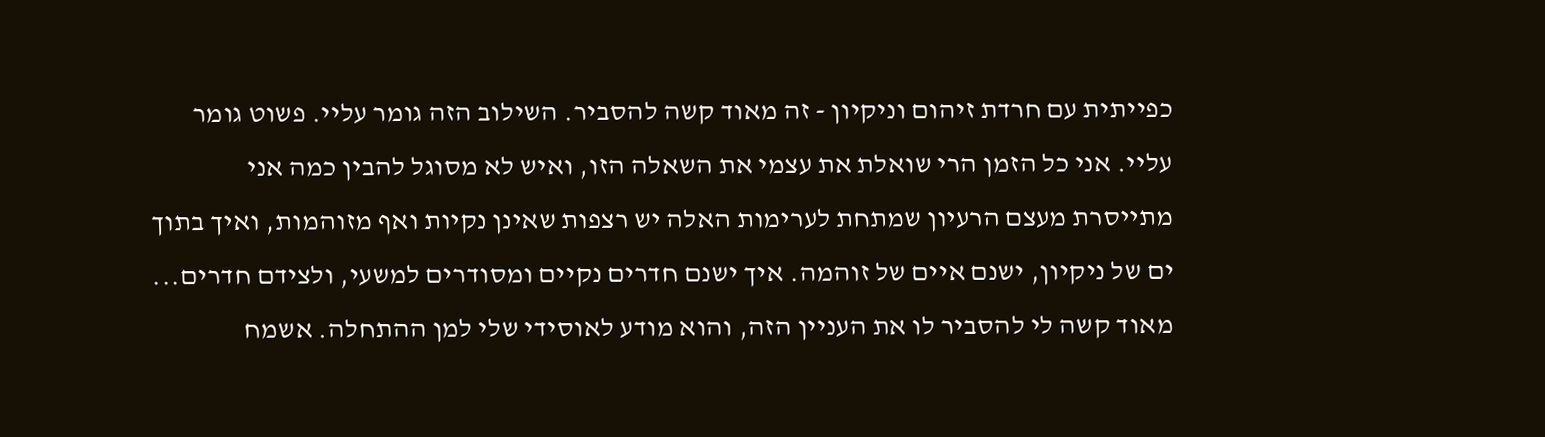כפייתית עם חרדת זיהום וניקיון - זה מאוד קשה להסביר. השילוב הזה גומר עליי. פשוט גומר עליי. אני כל הזמן הרי שואלת את עצמי את השאלה הזו, ואיש לא מסוגל להבין כמה אני מתייסרת מעצם הרעיון שמתחת לערימות האלה יש רצפות שאינן נקיות ואף מזוהמות, ואיך בתוך ים של ניקיון, ישנם איים של זוהמה. איך ישנם חדרים נקיים ומסודרים למשעי, ולצידם חדרים... מאוד קשה לי להסביר לו את העניין הזה, והוא מודע לאוסידי שלי למן ההתחלה. אשמח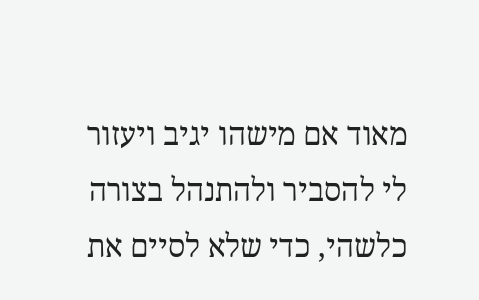מאוד אם מישהו יגיב ויעזור לי להסביר ולהתנהל בצורה כלשהי, כדי שלא לסיים את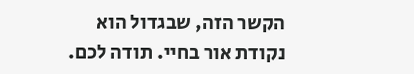הקשר הזה, שבגדול הוא נקודת אור בחיי. תודה לכם.